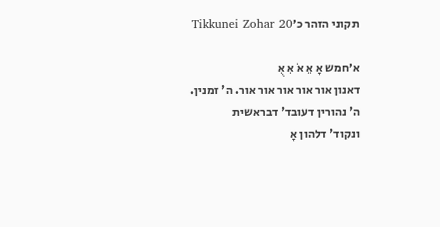תקוני הזהר כ׳Tikkunei Zohar 20

א׳חמש אָ אֵ אֹ אִ אֻ
דאנון אור אור אור אור אור. ה' זמנין.
ה' נהורין דעובד' דבראשית
ונקוד' דלהון אָ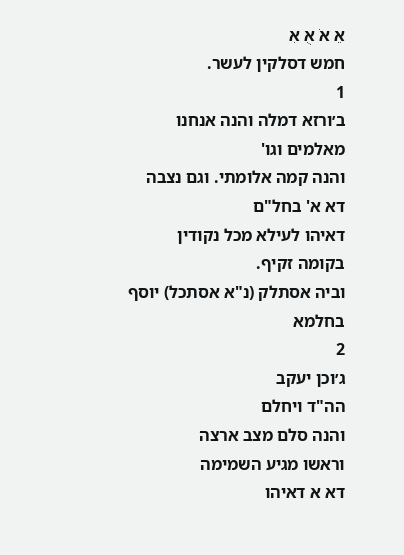אֵ אֹ אֻ אִ
חמש דסלקין לעשר.
1
ב׳ורזא דמלה והנה אנחנו מאלמים וגו'
והנה קמה אלומתי. וגם נצבה
דא א' בחל"ם
דאיהו לעילא מכל נקודין בקומה זקיף.
וביה אסתלק (נ"א אסתכל) יוסף בחלמא
2
ג׳וכן יעקב
הה"ד ויחלם
והנה סלם מצב ארצה
וראשו מגיע השמימה
דא א דאיהו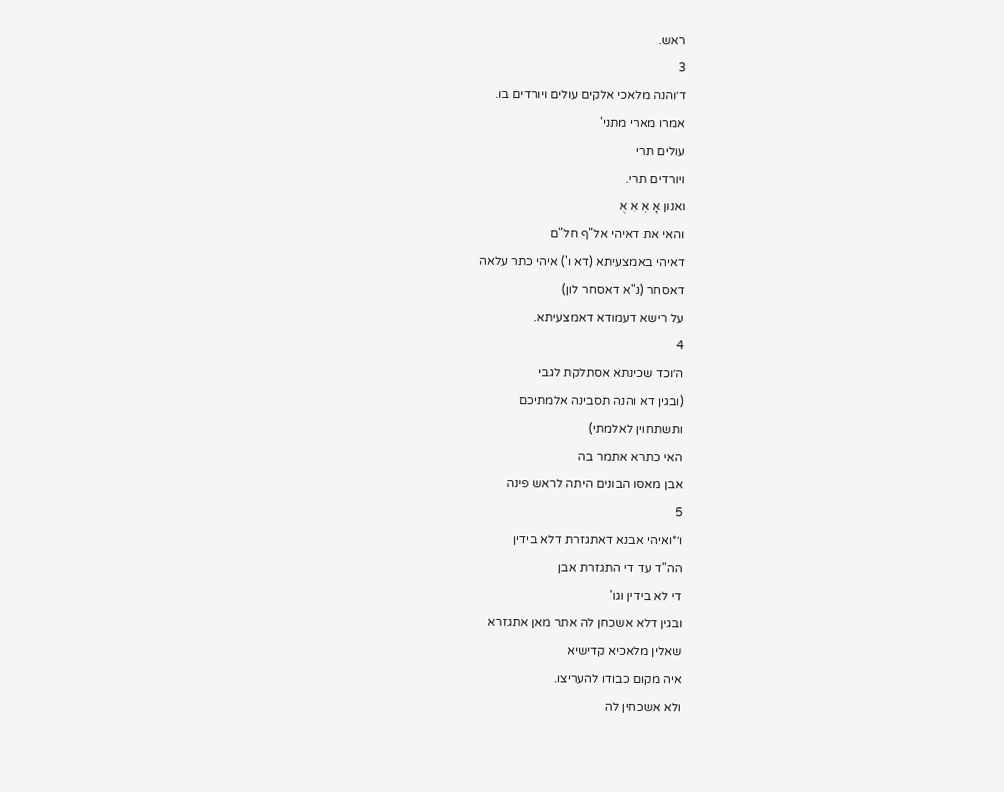ראש.
3
ד׳והנה מלאכי אלקים עולים ויורדים בו.
אמרו מארי מתני'
עולים תרי
ויורדים תרי.
ואנון אָ אְ אִ אֻ
והאי את דאיהי אל"ף חל"ם
דאיהי באמצעיתא (דא ו') איהי כתר עלאה
דאסחר (נ"א דאסחר לון)
על רישא דעמודא דאמצעיתא.
4
ה׳וכד שכינתא אסתלקת לגבי
(ובגין דא והנה תסבינה אלמתיכם
ותשתחוין לאלמתי)
האי כתרא אתמר בה
אבן מאסו הבונים היתה לראש פינה
5
ו׳*ואיהי אבנא דאתגזרת דלא בידין
הה"ד עד די התגזרת אבן
די לא בידין וגו'
ובגין דלא אשכחן לה אתר מאן אתגזרא
שאלין מלאכיא קדישיא
איה מקום כבודו להעריצו.
ולא אשכחין לה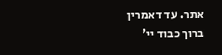אתר. עד דאמרין
ברוך כבוד יי'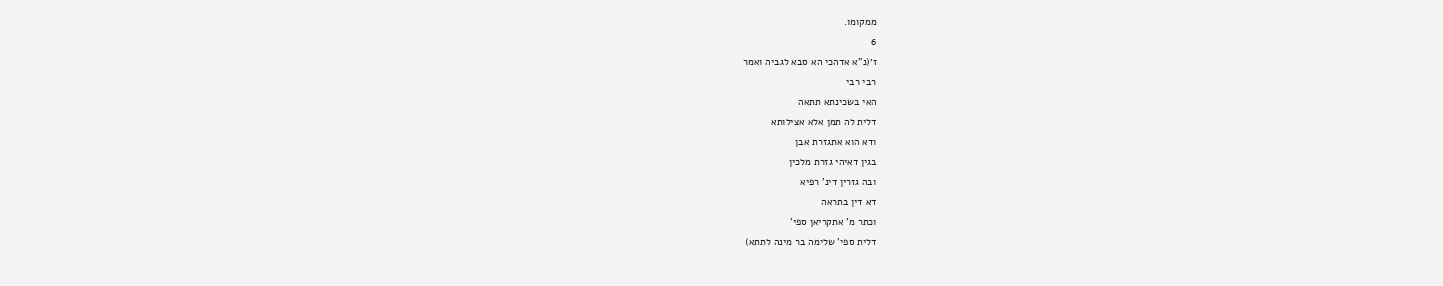ממקומו.
6
ז׳(נ"א אדהכי הא סבא לגביה ואמר
רבי רבי
האי בשכינתא תתאה
דלית לה תמן אלא אצילותא
ודא הוא אתגזרת אבן
בגין דאיהי גזרת מלכין
ובה גזרין דינ' רפיא
דא דין בתראה
וכתר מ' אתקריאן ספי'
דלית ספי' שלימה בר מינה לתתא)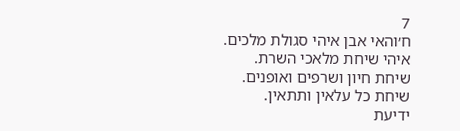7
ח׳והאי אבן איהי סגולת מלכים.
איהי שיחת מלאכי השרת.
שיחת חיון ושרפים ואופנים.
שיחת כל עלאין ותתאין.
ידיעת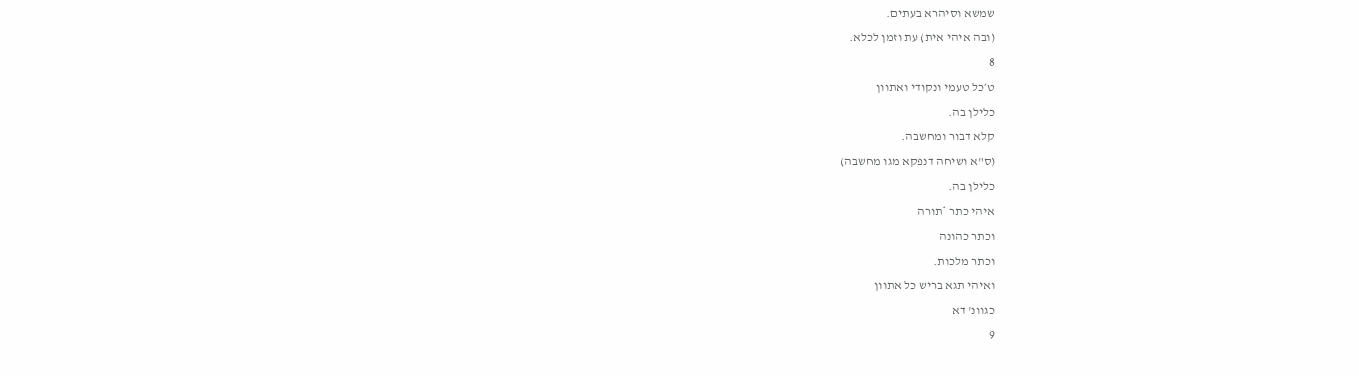שמשא וסיהרא בעתים.
(ובה איהי אית) עת וזמן לכלא.
8
ט׳כל טעמי ונקודי ואתוון
כלילן בה.
קלא דבור ומחשבה.
(ס"א ושיחה דנפקא מגו מחשבה)
כלילן בה.
איהי כתר *תורה
וכתר כהונה
וכתר מלכות.
ואיהי תגא בריש כל אתוון
כגוונ' דא
9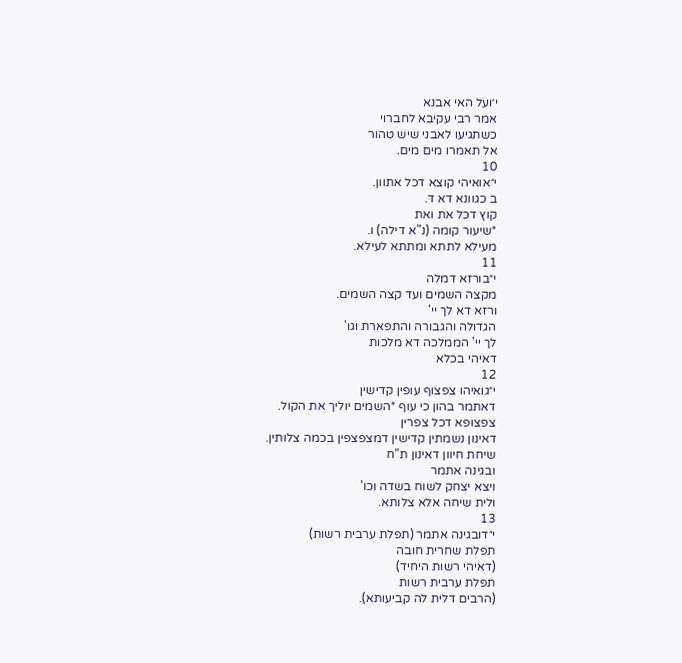י׳ועל האי אבנא
אמר רבי עקיבא לחברוי
כשתגיעו לאבני שיש טהור
אל תאמרו מים מים.
10
י״אואיהי קוצא דכל אתוון.
ב כגוונא דא דּ.
קוץ דכל את ואת
*שיעור קומה (נ"א דילה) ו.
מעילא לתתא ומתתא לעילא.
11
י״בורזא דמלה
מקצה השמים ועד קצה השמים.
ורזא דא לך יי'
הגדולה והגבורה והתפארת וגו'
לך יי' הממלכה דא מלכות
דאיהי בכלא
12
י״גואיהו צפצוף עופין קדישין
דאתמר בהון כי עוף *השמים יוליך את הקול.
צפצופא דכל צפרין
דאינון נשמתין קדישין דמצפצפין בכמה צלותין.
שיחת חיוון דאינון ת"ח
ובגינה אתמר
ויצא יצחק לשוח בשדה וכו'
ולית שיחה אלא צלותא.
13
י״דובגינה אתמר (תפלת ערבית רשות)
תפלת שחרית חובה
(דאיהי רשות היחיד)
תפלת ערבית רשות
(הרבים דלית לה קביעותא).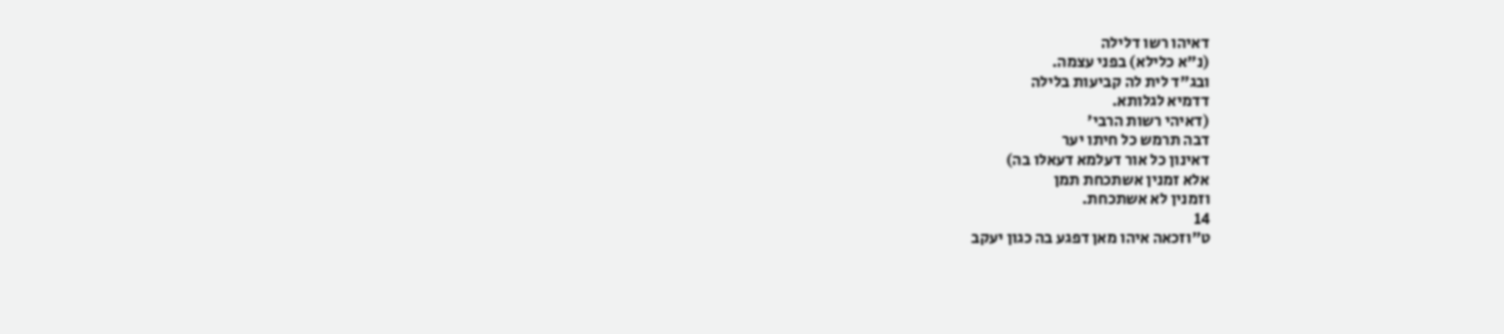דאיהו רשו דלילה
(נ"א כלילא) בפני עצמה.
ובג"ד לית לה קביעות בלילה
דדמיא לגלותא.
(דאיהי רשות הרבי'
דבה תרמש כל חיתו יער
דאינון כל אור דעלמא דעאלו בה)
אלא זמנין אשתכחת תמן
וזמנין לא אשתכחת.
14
ט״וזכאה איהו מאן דפגע בה כגון יעקב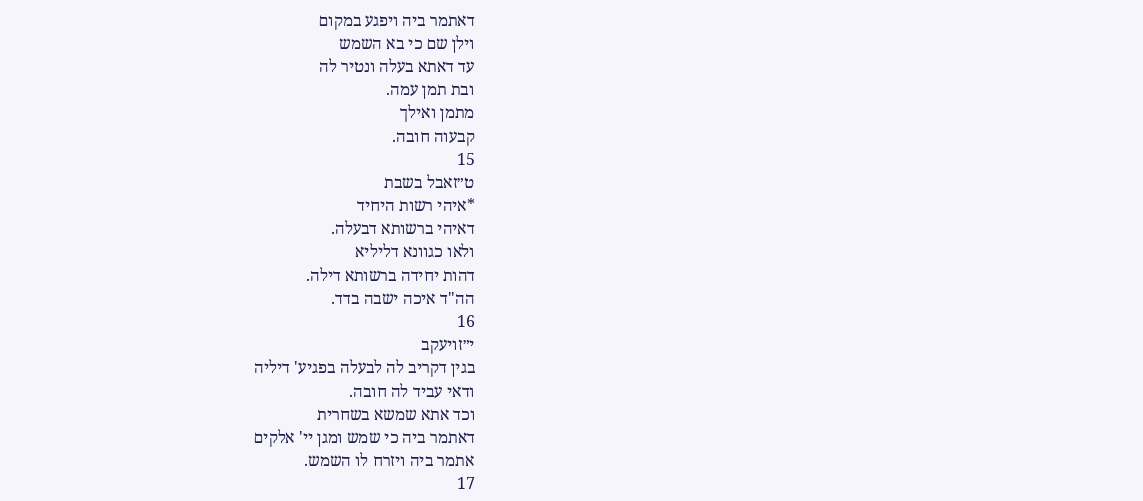דאתמר ביה ויפגע במקום
וילן שם כי בא השמש
עד דאתא בעלה ונטיר לה
ובת תמן עמה.
מתמן ואילך
קבעוה חובה.
15
ט״זאבל בשבת
*איהי רשות היחיד
דאיהי ברשותא דבעלה.
ולאו כגוונא דליליא
דהות יחידה ברשותא דילה.
הה"ד איכה ישבה בדד.
16
י״זויעקב
בגין דקריב לה לבעלה בפגיע' דיליה
ודאי עביד לה חובה.
וכד אתא שמשא בשחרית
דאתמר ביה כי שמש ומגן יי' אלקים
אתמר ביה ויזרח לו השמש.
17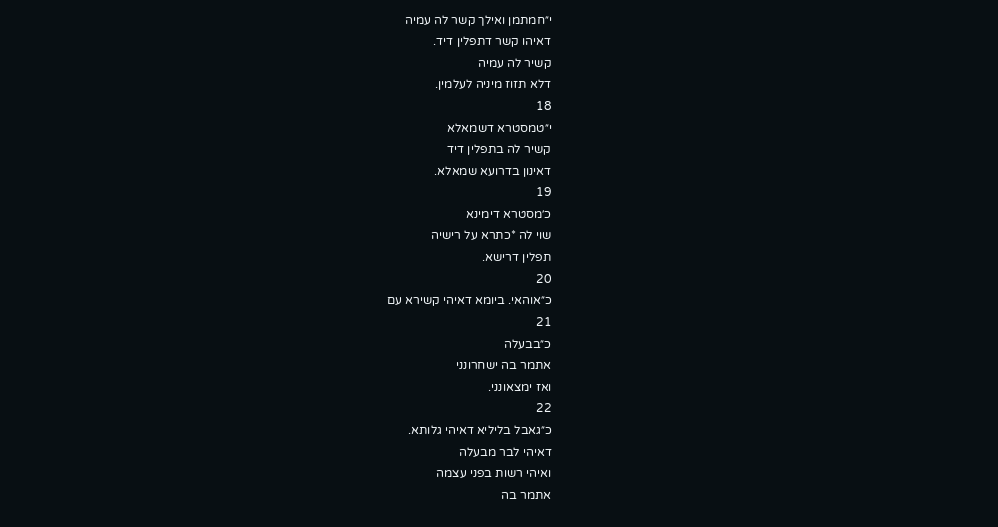י״חמתמן ואילך קשר לה עמיה
דאיהו קשר דתפלין דיד.
קשיר לה עמיה
דלא תזוז מיניה לעלמין.
18
י״טמסטרא דשמאלא
קשיר לה בתפלין דיד
דאינון בדרועא שמאלא.
19
כ׳מסטרא דימינא
שוי לה *כתרא על רישיה
תפלין דרישא.
20
כ״אוהאי. ביומא דאיהי קשירא עם
21
כ״בבעלה
אתמר בה ישחרונני
ואז ימצאונני.
22
כ״גאבל בליליא דאיהי גלותא.
דאיהי לבר מבעלה
ואיהי רשות בפני עצמה
אתמר בה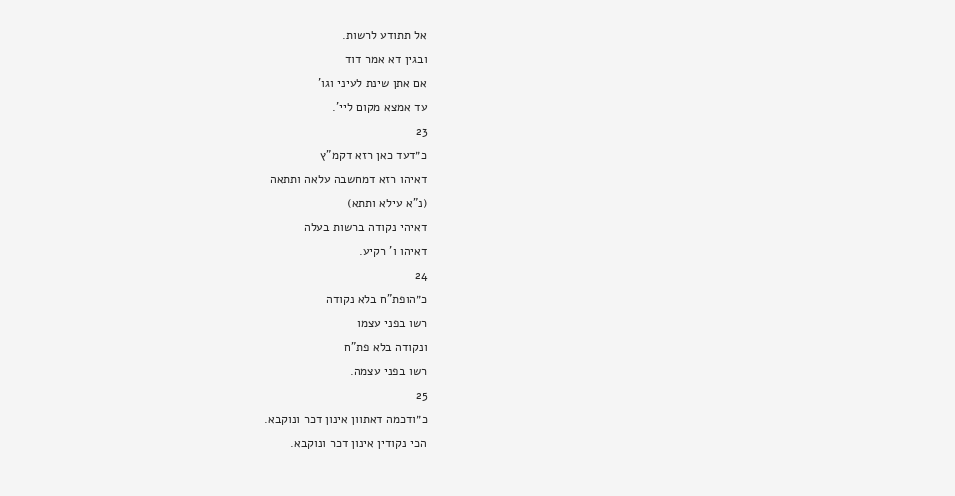אל תתודע לרשות.
ובגין דא אמר דוד
אם אתן שינת לעיני וגו'
עד אמצא מקום ליי'.
23
כ״דעד כאן רזא דקמ"ץ
דאיהו רזא דמחשבה עלאה ותתאה
(נ"א עילא ותתא)
דאיהי נקודה ברשות בעלה
דאיהו ו' רקיע.
24
כ״הופת"ח בלא נקודה
רשו בפני עצמו
ונקודה בלא פת"ח
רשו בפני עצמה.
25
כ״ודכמה דאתוון אינון דכר ונוקבא.
הכי נקודין אינון דכר ונוקבא.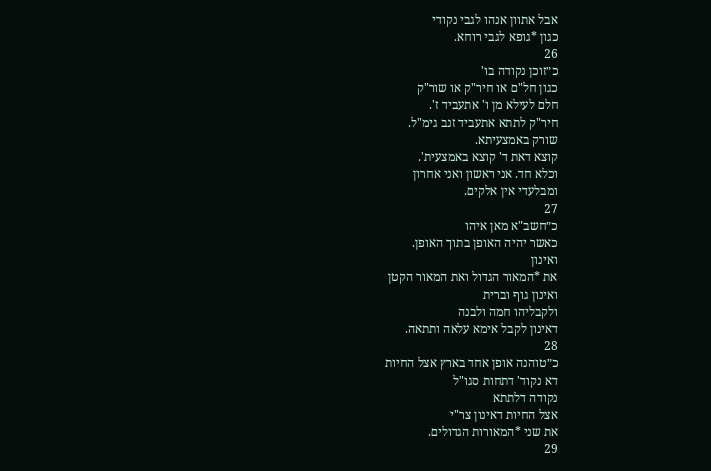אבל אתוון אנהו לגבי נקודי
כגון *גופא לגבי רוחא.
26
כ״זוכן נקודה בו'
כגון חל"ם או חיר"ק או שור"ק
חלם לעילא מן ו' אתעביד ז'.
חיר"ק לתתא אתעביד זנב גימ"ל.
שורק באמצעיתא.
קוצא דאת ד' קוצא באמצעית'.
וכלא חד. אני ראשון ואני אחרון
ומבלעדי אין אלקים.
27
כ״חשב"א מאן איהו
כאשר יהיה האופן בתוך האופן.
ואינון
את *המאור הגדול ואת המאור הקטן
ואינון גוף וברית
ולקבליהו חמה ולבנה
דאינון לקבל אימא עלאה ותתאה.
28
כ״טוהנה אופן אחד בארץ אצל החיות
דא נקוד' דתחות סגו"ל
נקודה דלתתא
אצל החיות דאינון צר"י
את שני *המאורות הגדולים.
29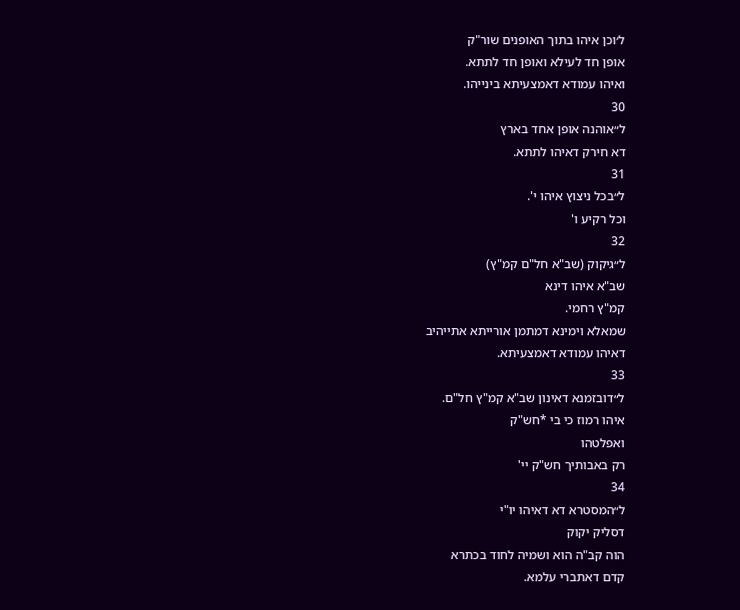ל׳וכן איהו בתוך האופנים שור"ק
אופן חד לעילא ואופן חד לתתא.
ואיהו עמודא דאמצעיתא בינייהו.
30
ל״אוהנה אופן אחד בארץ
דא חירק דאיהו לתתא.
31
ל״בכל ניצוץ איהו י'.
וכל רקיע ו'
32
ל״גיקוק (שב"א חל"ם קמ"ץ)
שב"א איהו דינא
קמ"ץ רחמי.
שמאלא וימינא דמתמן אורייתא אתייהיב
דאיהו עמודא דאמצעיתא.
33
ל״דובזמנא דאינון שב"א קמ"ץ חל"ם.
איהו רמוז כי בי *חש"ק
ואפלטהו
רק באבותיך חש"ק יי'
34
ל״המסטרא דא דאיהו יו"י
דסליק יקוק
הוה קב"ה הוא ושמיה לחוד בכתרא
קדם דאתברי עלמא.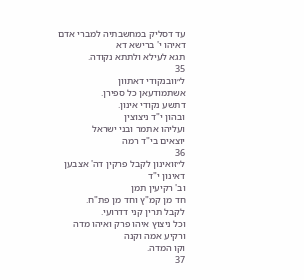עד דסליק במחשבתיה למברי אדם
דאיהו י' ברישא דא
תגא לעילא ולתתא נקודה.
35
ל״וובנקודי דאתוון
אשתמודעאן כל ספירן.
דתשע נקודי אינון.
ובהון י"ד ניצוצין
ועליהו אתמר ובני ישראל
יוצאים בי"ד רמה
36
ל״זואינון לקבל פרקין דה' אצבען
דאינון י"ד
וב' רקיעין תמן
חד מן קמ"ץ וחד מן פת"ח.
לקבל תרין קני דדרועי.
וכל ניצוץ איהו פרק ואיהו מדה
ורקיע אמה וקנה
וקו המדה.
37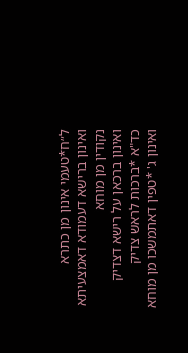ל״ח*טעמי אינון מן כתרא
ואינון ברישא דעמודא דאמצעיתא
נקודין מן מוחא
ואינון ברכאן על רישא דצדיק
כד"א *ברכות לראש צדיק
ואינון ג' *טפין דאתמשכו מן מוחא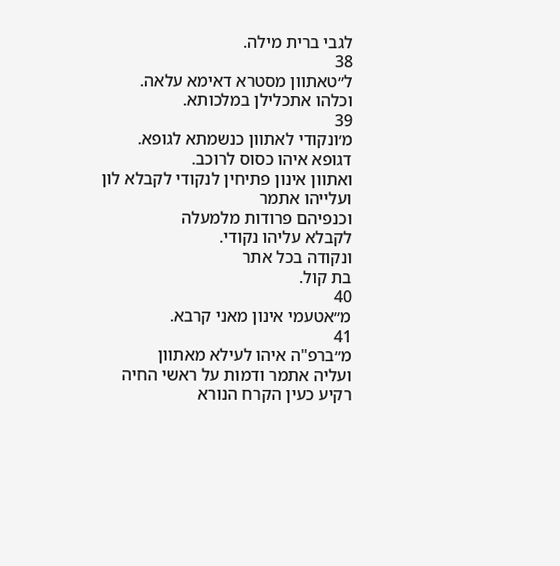לגבי ברית מילה.
38
ל״טאתוון מסטרא דאימא עלאה.
וכלהו אתכלילן במלכותא.
39
מ׳ונקודי לאתוון כנשמתא לגופא.
דגופא איהו כסוס לרוכב.
ואתוון אינון פתיחין לנקודי לקבלא לון
ועלייהו אתמר
וכנפיהם פרודות מלמעלה
לקבלא עליהו נקודי.
ונקודה בכל אתר
בת קול.
40
מ״אטעמי אינון מאני קרבא.
41
מ״ברפ"ה איהו לעילא מאתוון
ועליה אתמר ודמות על ראשי החיה
רקיע כעין הקרח הנורא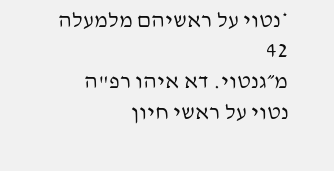*נטוי על ראשיהם מלמעלה
42
מ״גנטוי. דא איהו רפ"ה
נטוי על ראשי חיון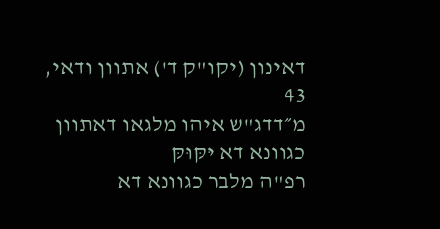דאינון (יקו"ק ד') אתוון ודאי,
43
מ״דדג"ש איהו מלגאו דאתוון כגוונא דא יּקּוּקּ
רפ"ה מלבר כגוונא דא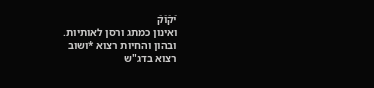יֿקֿוֿקֿ
ואינון כמתג ורסן לאותיות.
ובהון והחיות רצוא *ושוב
רצוא בדג"ש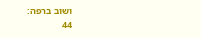ושוב ברפה:
44